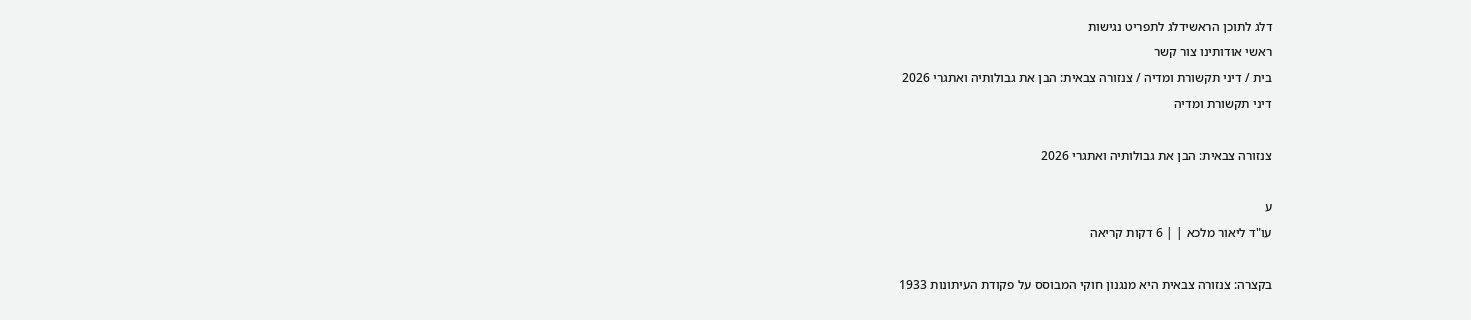דלג לתוכן הראשידלג לתפריט נגישות
ראשי אודותינו צור קשר
בית / דיני תקשורת ומדיה / צנזורה צבאית: הבן את גבולותיה ואתגרי 2026
דיני תקשורת ומדיה

צנזורה צבאית: הבן את גבולותיה ואתגרי 2026

ע
עו"ד ליאור מלכא | | 6 דקות קריאה

בקצרה: צנזורה צבאית היא מנגנון חוקי המבוסס על פקודת העיתונות 1933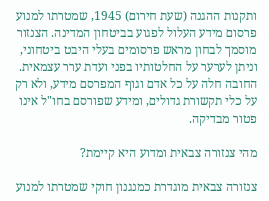ותקנות ההגנה (שעת חירום) 1945, שמטרתו למנוע פרסום מידע העלול לפגוע בביטחון המדינה. הצנזור מוסמך לבחון מראש פרסומים בעלי היבט ביטחוני, וניתן לערער על החלטותיו בפני ועדת ערר עצמאית. החובה חלה על כל אדם וגוף המפרסם מידע, ולא רק על כלי תקשורת גדולים, ומידע שפורסם בחו"ל אינו פטור מבדיקה.

מהי צנזורה צבאית ומדוע היא קיימת?

צנזורה צבאית מוגדרת כמנגנון חוקי שמטרתו למנוע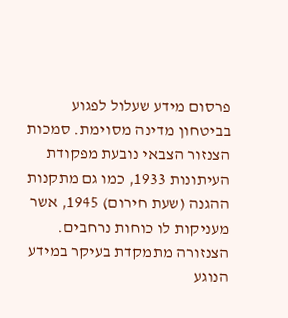פרסום מידע שעלול לפגוע בביטחון מדינה מסוימת. סמכות הצנזור הצבאי נובעת מפקודת העיתונות 1933, כמו גם מתקנות ההגנה (שעת חירום) 1945, אשר מעניקות לו כוחות נרחבים. הצנזורה מתמקדת בעיקר במידע הנוגע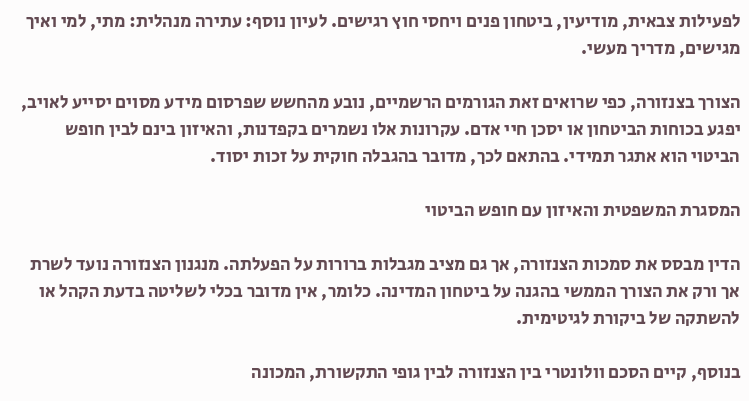לפעילות צבאית, מודיעין, ביטחון פנים ויחסי חוץ רגישים. לעיון נוסף: עתירה מנהלית: מתי, למי ואיך מגישים, מדריך מעשי.

הצורך בצנזורה, כפי שרואים זאת הגורמים הרשמיים, נובע מהחשש שפרסום מידע מסוים יסייע לאויב, יפגע בכוחות הביטחון או יסכן חיי אדם. עקרונות אלו נשמרים בקפדנות, והאיזון בינם לבין חופש הביטוי הוא אתגר תמידי. בהתאם לכך, מדובר בהגבלה חוקית על זכות יסוד.

המסגרת המשפטית והאיזון עם חופש הביטוי

הדין מבסס את סמכות הצנזורה, אך גם מציב מגבלות ברורות על הפעלתה. מנגנון הצנזורה נועד לשרת אך ורק את הצורך הממשי בהגנה על ביטחון המדינה. כלומר, אין מדובר בכלי לשליטה בדעת הקהל או להשתקה של ביקורת לגיטימית.

בנוסף, קיים הסכם וולונטרי בין הצנזורה לבין גופי התקשורת, המכונה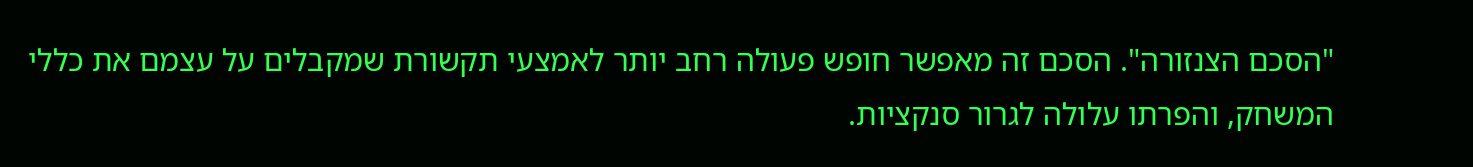"הסכם הצנזורה". הסכם זה מאפשר חופש פעולה רחב יותר לאמצעי תקשורת שמקבלים על עצמם את כללי המשחק, והפרתו עלולה לגרור סנקציות.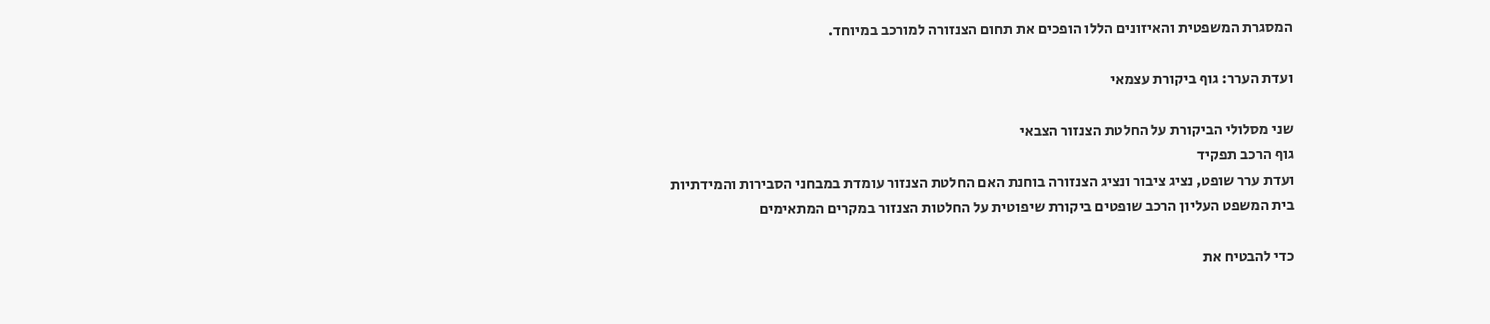המסגרת המשפטית והאיזונים הללו הופכים את תחום הצנזורה למורכב במיוחד.

ועדת הערר: גוף ביקורת עצמאי

שני מסלולי הביקורת על החלטת הצנזור הצבאי
גוף הרכב תפקיד
ועדת ערר שופט, נציג ציבור ונציג הצנזורה בוחנת האם החלטת הצנזור עומדת במבחני הסבירות והמידתיות
בית המשפט העליון הרכב שופטים ביקורת שיפוטית על החלטות הצנזור במקרים המתאימים

כדי להבטיח את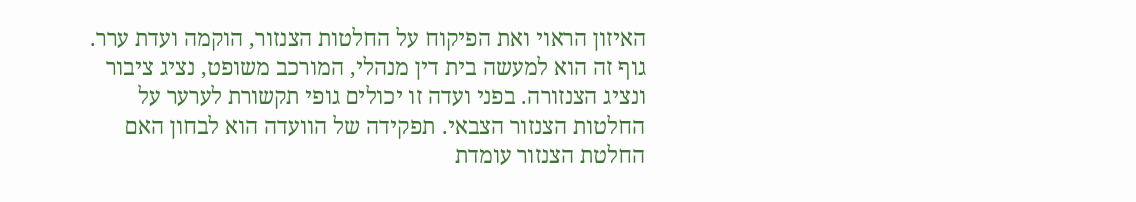האיזון הראוי ואת הפיקוח על החלטות הצנזור, הוקמה ועדת ערר. גוף זה הוא למעשה בית דין מנהלי, המורכב משופט, נציג ציבור ונציג הצנזורה. בפני ועדה זו יכולים גופי תקשורת לערער על החלטות הצנזור הצבאי. תפקידה של הוועדה הוא לבחון האם החלטת הצנזור עומדת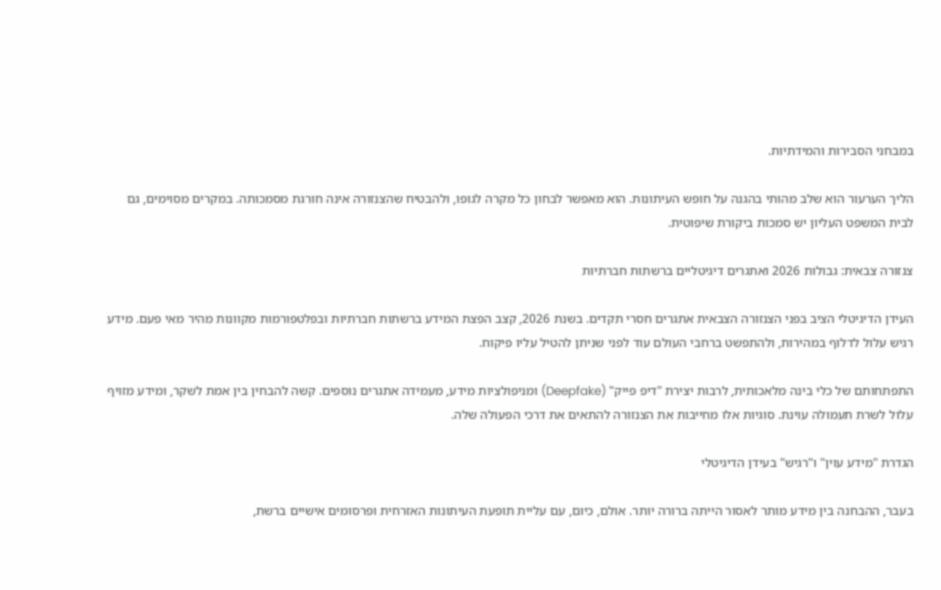במבחני הסבירות והמידתיות.

הליך הערעור הוא שלב מהותי בהגנה על חופש העיתונות. הוא מאפשר לבחון כל מקרה לגופו, ולהבטיח שהצנזורה אינה חורגת מסמכותה. במקרים מסוימים, גם לבית המשפט העליון יש סמכות ביקורת שיפוטית.

צנזורה צבאית: גבולות 2026 ואתגרים דיגיטליים ברשתות חברתיות

העידן הדיגיטלי הציב בפני הצנזורה הצבאית אתגרים חסרי תקדים. בשנת 2026, קצב הפצת המידע ברשתות חברתיות ובפלטפורמות מקוונות מהיר מאי פעם. מידע רגיש עלול לדלוף במהירות, ולהתפשט ברחבי העולם עוד לפני שניתן להטיל עליו פיקוח.

התפתחותם של כלי בינה מלאכותית, לרבות יצירת "דיפ פייק" (Deepfake) ומניפולציות מידע, מעמידה אתגרים נוספים. קשה להבחין בין אמת לשקר, ומידע מזויף עלול לשרת תעמולה עוינת. סוגיות אלו מחייבות את הצנזורה להתאים את דרכי הפעולה שלה.

הגדרת "מידע עוין" ו"רגיש" בעידן הדיגיטלי

בעבר, ההבחנה בין מידע מותר לאסור הייתה ברורה יותר. אולם, כיום, עם עליית תופעת העיתונות האזרחית ופרסומים אישיים ברשת,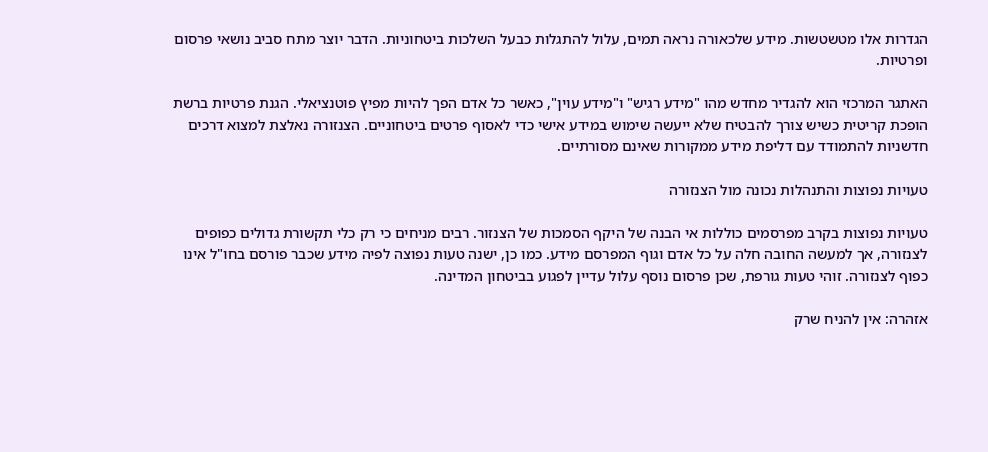הגדרות אלו מטשטשות. מידע שלכאורה נראה תמים, עלול להתגלות כבעל השלכות ביטחוניות. הדבר יוצר מתח סביב נושאי פרסום ופרטיות.

האתגר המרכזי הוא להגדיר מחדש מהו "מידע רגיש" ו"מידע עוין", כאשר כל אדם הפך להיות מפיץ פוטנציאלי. הגנת פרטיות ברשת הופכת קריטית כשיש צורך להבטיח שלא ייעשה שימוש במידע אישי כדי לאסוף פרטים ביטחוניים. הצנזורה נאלצת למצוא דרכים חדשניות להתמודד עם דליפת מידע ממקורות שאינם מסורתיים.

טעויות נפוצות והתנהלות נכונה מול הצנזורה

טעויות נפוצות בקרב מפרסמים כוללות אי הבנה של היקף הסמכות של הצנזור. רבים מניחים כי רק כלי תקשורת גדולים כפופים לצנזורה, אך למעשה החובה חלה על כל אדם וגוף המפרסם מידע. כמו כן, ישנה טעות נפוצה לפיה מידע שכבר פורסם בחו"ל אינו כפוף לצנזורה. זוהי טעות גורפת, שכן פרסום נוסף עלול עדיין לפגוע בביטחון המדינה.

אזהרה: אין להניח שרק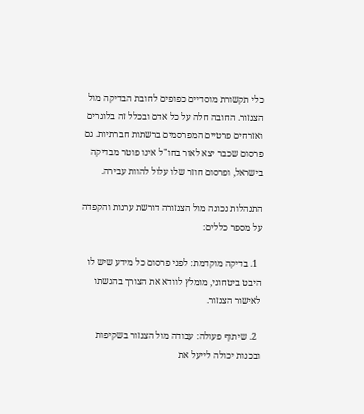כלי תקשורת מוסדיים כפופים לחובת הבדיקה מול הצנזור. החובה חלה על כל אדם ובכלל זה בלוגרים ואזרחים פרטיים המפרסמים ברשתות חברתיות. גם פרסום שכבר יצא לאור בחו"ל אינו פוטר מבדיקה בישראל, ופרסום חוזר שלו עלול להוות עבירה.

התנהלות נכונה מול הצנזורה דורשת ערנות והקפדה על מספר כללים:

  1. בדיקה מוקדמת: לפני פרסום כל מידע שיש לו היבט ביטחוני, מומלץ לוודא את הצורך בהגשתו לאישור הצנזור.

  2. שיתוף פעולה: עבודה מול הצנזור בשקיפות ובכנות יכולה לייעל את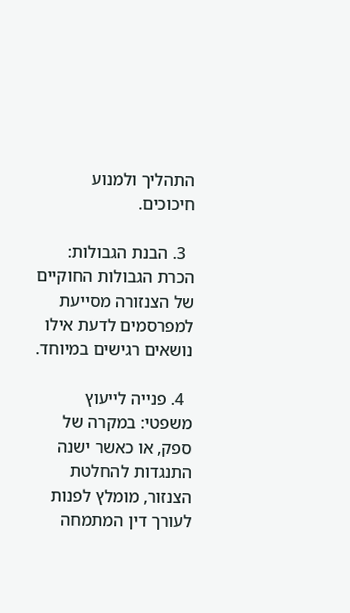התהליך ולמנוע חיכוכים.

  3. הבנת הגבולות: הכרת הגבולות החוקיים של הצנזורה מסייעת למפרסמים לדעת אילו נושאים רגישים במיוחד.

  4. פנייה לייעוץ משפטי: במקרה של ספק, או כאשר ישנה התנגדות להחלטת הצנזור, מומלץ לפנות לעורך דין המתמחה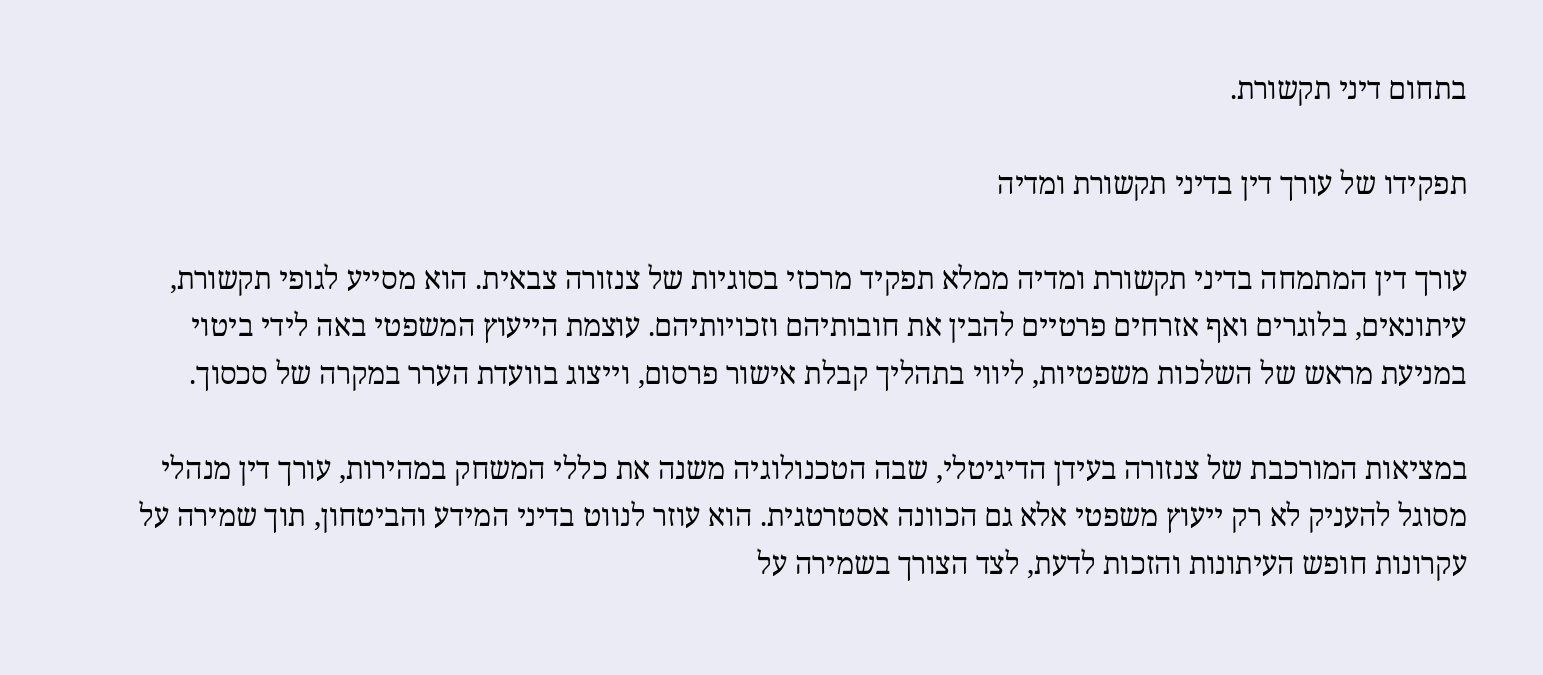בתחום דיני תקשורת.

תפקידו של עורך דין בדיני תקשורת ומדיה

עורך דין המתמחה בדיני תקשורת ומדיה ממלא תפקיד מרכזי בסוגיות של צנזורה צבאית. הוא מסייע לגופי תקשורת, עיתונאים, בלוגרים ואף אזרחים פרטיים להבין את חובותיהם וזכויותיהם. עוצמת הייעוץ המשפטי באה לידי ביטוי במניעת מראש של השלכות משפטיות, ליווי בתהליך קבלת אישור פרסום, וייצוג בוועדת הערר במקרה של סכסוך.

במציאות המורכבת של צנזורה בעידן הדיגיטלי, שבה הטכנולוגיה משנה את כללי המשחק במהירות, עורך דין מנהלי מסוגל להעניק לא רק ייעוץ משפטי אלא גם הכוונה אסטרטגית. הוא עוזר לנווט בדיני המידע והביטחון, תוך שמירה על עקרונות חופש העיתונות והזכות לדעת, לצד הצורך בשמירה על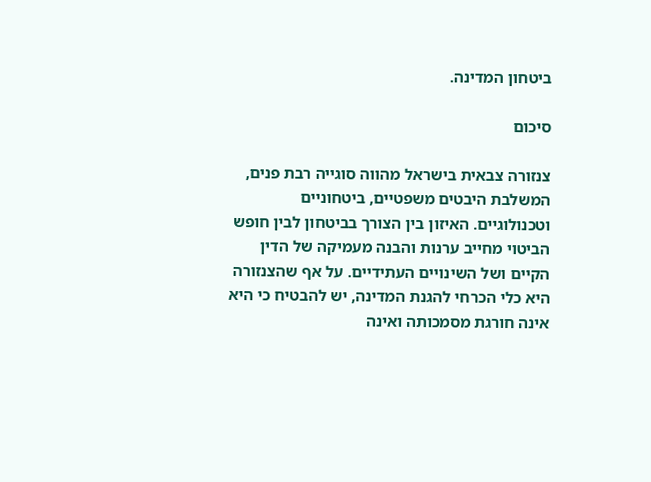ביטחון המדינה.

סיכום

צנזורה צבאית בישראל מהווה סוגייה רבת פנים, המשלבת היבטים משפטיים, ביטחוניים וטכנולוגיים. האיזון בין הצורך בביטחון לבין חופש הביטוי מחייב ערנות והבנה מעמיקה של הדין הקיים ושל השינויים העתידיים. על אף שהצנזורה היא כלי הכרחי להגנת המדינה, יש להבטיח כי היא אינה חורגת מסמכותה ואינה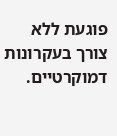פוגעת ללא צורך בעקרונות דמוקרטיים.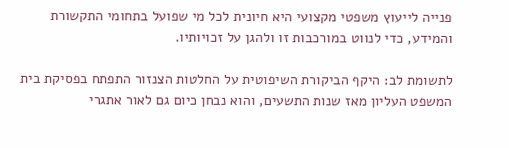פנייה לייעוץ משפטי מקצועי היא חיונית לכל מי שפועל בתחומי התקשורת והמידע, כדי לנווט במורכבות זו ולהגן על זכויותיו.

לתשומת לב: היקף הביקורת השיפוטית על החלטות הצנזור התפתח בפסיקת בית המשפט העליון מאז שנות התשעים, והוא נבחן כיום גם לאור אתגרי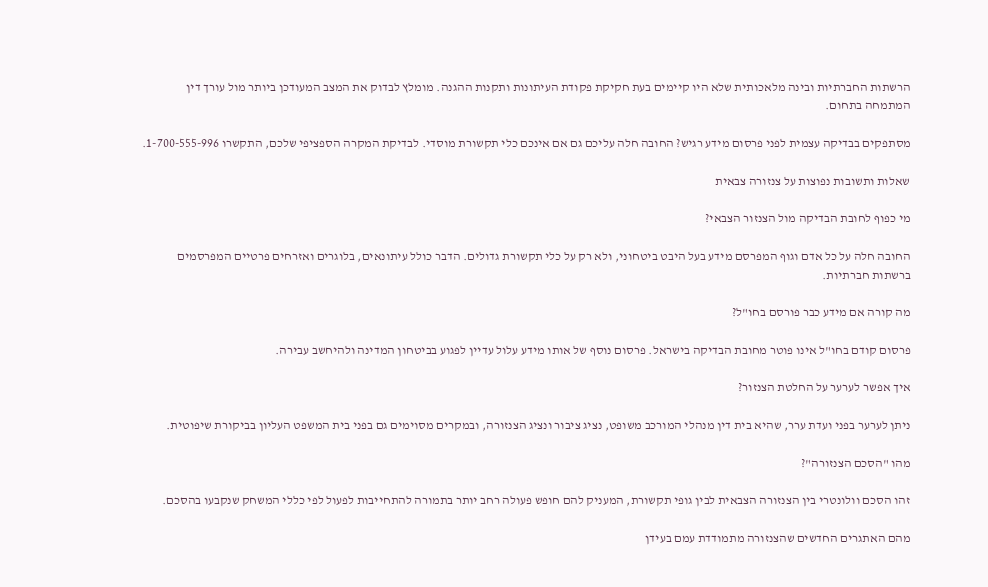הרשתות החברתיות ובינה מלאכותית שלא היו קיימים בעת חקיקת פקודת העיתונות ותקנות ההגנה. מומלץ לבדוק את המצב המעודכן ביותר מול עורך דין המתמחה בתחום.

מסתפקים בבדיקה עצמית לפני פרסום מידע רגיש? החובה חלה עליכם גם אם אינכם כלי תקשורת מוסדי. לבדיקת המקרה הספציפי שלכם, התקשרו 1-700-555-996.

שאלות ותשובות נפוצות על צנזורה צבאית

מי כפוף לחובת הבדיקה מול הצנזור הצבאי?

החובה חלה על כל אדם וגוף המפרסם מידע בעל היבט ביטחוני, ולא רק על כלי תקשורת גדולים. הדבר כולל עיתונאים, בלוגרים ואזרחים פרטיים המפרסמים ברשתות חברתיות.

מה קורה אם מידע כבר פורסם בחו"ל?

פרסום קודם בחו"ל אינו פוטר מחובת הבדיקה בישראל. פרסום נוסף של אותו מידע עלול עדיין לפגוע בביטחון המדינה ולהיחשב עבירה.

איך אפשר לערער על החלטת הצנזור?

ניתן לערער בפני ועדת ערר, שהיא בית דין מנהלי המורכב משופט, נציג ציבור ונציג הצנזורה, ובמקרים מסוימים גם בפני בית המשפט העליון בביקורת שיפוטית.

מהו "הסכם הצנזורה"?

זהו הסכם וולונטרי בין הצנזורה הצבאית לבין גופי תקשורת, המעניק להם חופש פעולה רחב יותר בתמורה להתחייבות לפעול לפי כללי המשחק שנקבעו בהסכם.

מהם האתגרים החדשים שהצנזורה מתמודדת עמם בעידן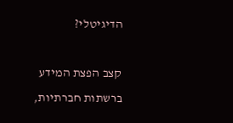הדיגיטלי?

קצב הפצת המידע ברשתות חברתיות,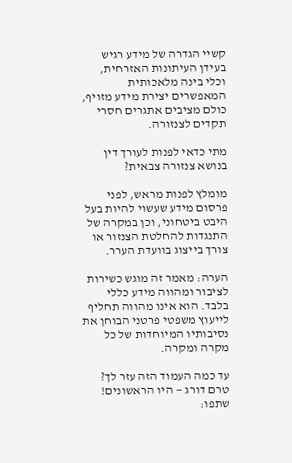קשיי הגדרה של מידע רגיש בעידן העיתונות האזרחית, וכלי בינה מלאכותית המאפשרים יצירת מידע מזויף, כולם מציבים אתגרים חסרי תקדים לצנזורה.

מתי כדאי לפנות לעורך דין בנושא צנזורה צבאית?

מומלץ לפנות מראש, לפני פרסום מידע שעשוי להיות בעל היבט ביטחוני, וכן במקרה של התנגדות להחלטת הצנזור או צורך בייצוג בוועדת הערר.

הערה: מאמר זה מוגש כשירות לציבור ומהווה מידע כללי בלבד. הוא אינו מהווה תחליף לייעוץ משפטי פרטני הבוחן את נסיבותיו המיוחדות של כל מקרה ומקרה.

עד כמה העמוד הזה עזר לך?
טרם דורג — היו הראשונים!
שתפו: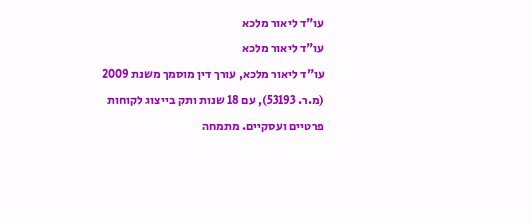עו"ד ליאור מלכא
עו"ד ליאור מלכא
עו"ד ליאור מלכא, עורך דין מוסמך משנת 2009 (מ.ר. 53193), עם 18 שנות ותק בייצוג לקוחות פרטיים ועסקיים. מתמחה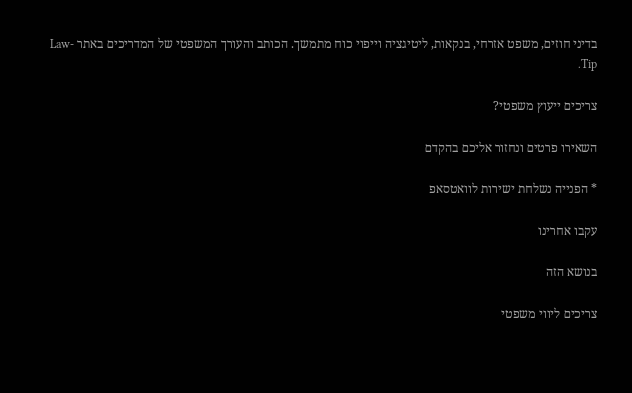בדיני חוזים, משפט אזרחי, בנקאות, ליטיגציה וייפוי כוח מתמשך. הכותב והעורך המשפטי של המדריכים באתר Law-Tip.

צריכים ייעוץ משפטי?

השאירו פרטים ונחזור אליכם בהקדם

* הפנייה נשלחת ישירות לוואטסאפ

עקבו אחרינו

בנושא הזה

צריכים ליווי משפטי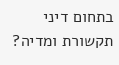בתחום דיני תקשורת ומדיה?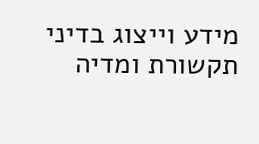מידע וייצוג בדיני תקשורת ומדיה